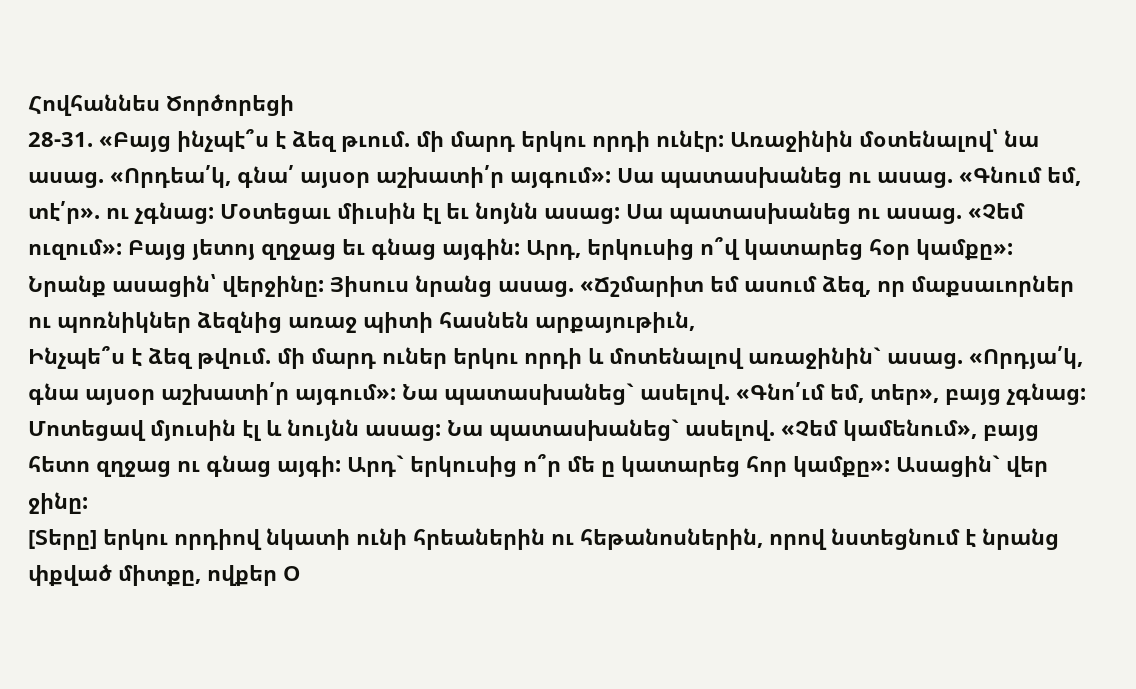Հովհաննես Ծործորեցի
28-31. «Բայց ինչպէ՞ս է ձեզ թւում. մի մարդ երկու որդի ունէր: Առաջինին մօտենալով՝ նա ասաց. «Որդեա՛կ, գնա՛ այսօր աշխատի՛ր այգում»: Սա պատասխանեց ու ասաց. «Գնում եմ, տէ՛ր». ու չգնաց: Մօտեցաւ միւսին էլ եւ նոյնն ասաց: Սա պատասխանեց ու ասաց. «Չեմ ուզում»: Բայց յետոյ զղջաց եւ գնաց այգին: Արդ, երկուսից ո՞վ կատարեց հօր կամքը»: Նրանք ասացին՝ վերջինը: Յիսուս նրանց ասաց. «Ճշմարիտ եմ ասում ձեզ, որ մաքսաւորներ ու պոռնիկներ ձեզնից առաջ պիտի հասնեն արքայութիւն,
Ինչպե՞ս է ձեզ թվում. մի մարդ ուներ երկու որդի և մոտենալով առաջինին` ասաց. «Որդյա՛կ, գնա այսօր աշխատի՛ր այգում»: Նա պատասխանեց` ասելով. «Գնո՛ւմ եմ, տեր», բայց չգնաց: Մոտեցավ մյուսին էլ և նույնն ասաց: Նա պատասխանեց` ասելով. «Չեմ կամենում», բայց հետո զղջաց ու գնաց այգի: Արդ` երկուսից ո՞ր մե ը կատարեց հոր կամքը»: Ասացին` վեր ջինը:
[Տերը] երկու որդիով նկատի ունի հրեաներին ու հեթանոսներին, որով նստեցնում է նրանց փքված միտքը, ովքեր Օ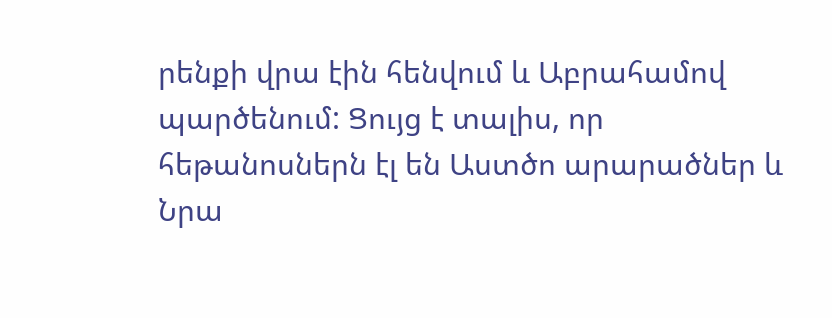րենքի վրա էին հենվում և Աբրահամով պարծենում: Ցույց է տալիս, որ հեթանոսներն էլ են Աստծո արարածներ և Նրա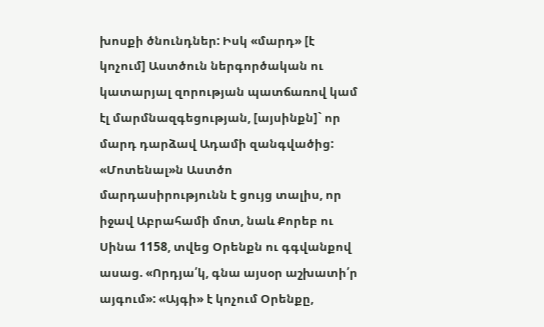խոսքի ծնունդներ: Իսկ «մարդ» [է կոչում] Աստծուն ներգործական ու կատարյալ զորության պատճառով կամ էլ մարմնազգեցության, [այսինքն]` որ մարդ դարձավ Ադամի զանգվածից: «Մոտենալ»ն Աստծո մարդասիրությունն է ցույց տալիս, որ իջավ Աբրահամի մոտ, նաև Քորեբ ու Սինա 1158, տվեց Օրենքն ու գգվանքով ասաց. «Որդյա՛կ, գնա այսօր աշխատի՛ր այգում»: «Այգի» է կոչում Օրենքը,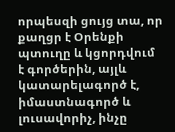որպեսզի ցույց տա, որ քաղցր է Օրենքի պտուղը և կցորդվում է գործերին, այլև կատարելագործ է, իմաստնագործ և լուսավորիչ, ինչը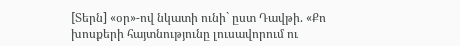[Տերն] «օր»-ով նկատի ունի` ըստ Դավթի. «Քո խոսքերի հայտնությունը լուսավորում ու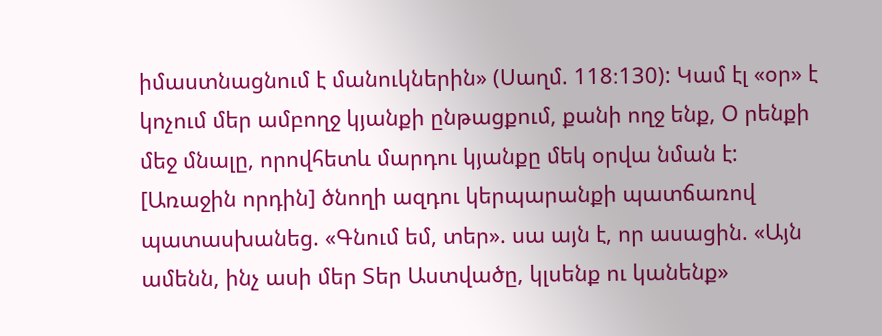իմաստնացնում է մանուկներին» (Սաղմ. 118։130): Կամ էլ «օր» է կոչում մեր ամբողջ կյանքի ընթացքում, քանի ողջ ենք, Օ րենքի մեջ մնալը, որովհետև մարդու կյանքը մեկ օրվա նման է:
[Առաջին որդին] ծնողի ազդու կերպարանքի պատճառով պատասխանեց. «Գնում եմ, տեր». սա այն է, որ ասացին. «Այն ամենն, ինչ ասի մեր Տեր Աստվածը, կլսենք ու կանենք»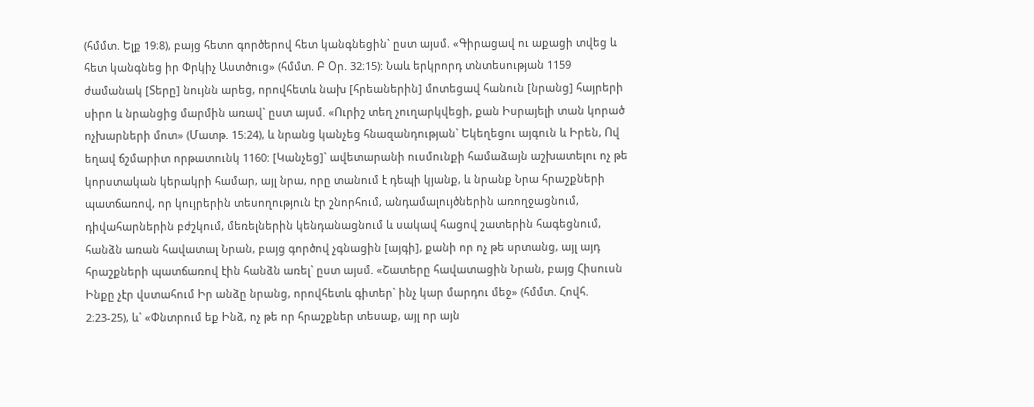(հմմտ. Ելք 19։8), բայց հետո գործերով հետ կանգնեցին` ըստ այսմ. «Գիրացավ ու աքացի տվեց և հետ կանգնեց իր Փրկիչ Աստծուց» (հմմտ. Բ Օր. 32։15): Նաև երկրորդ տնտեսության 1159 ժամանակ [Տերը] նույնն արեց, որովհետև նախ [հրեաներին] մոտեցավ հանուն [նրանց] հայրերի սիրո և նրանցից մարմին առավ` ըստ այսմ. «Ուրիշ տեղ չուղարկվեցի, քան Իսրայելի տան կորած ոչխարների մոտ» (Մատթ. 15։24), և նրանց կանչեց հնազանդության` Եկեղեցու այգուն և Իրեն, Ով եղավ ճշմարիտ որթատունկ 1160: [Կանչեց]` ավետարանի ուսմունքի համաձայն աշխատելու ոչ թե կորստական կերակրի համար, այլ նրա, որը տանում է դեպի կյանք, և նրանք Նրա հրաշքների պատճառով, որ կույրերին տեսողություն էր շնորհում, անդամալույծներին առողջացնում, դիվահարներին բժշկում, մեռելներին կենդանացնում և սակավ հացով շատերին հագեցնում, հանձն առան հավատալ Նրան, բայց գործով չգնացին [այգի], քանի որ ոչ թե սրտանց, այլ այդ հրաշքների պատճառով էին հանձն առել` ըստ այսմ. «Շատերը հավատացին Նրան, բայց Հիսուսն Ինքը չէր վստահում Իր անձը նրանց, որովհետև գիտեր` ինչ կար մարդու մեջ» (հմմտ. Հովհ. 2։23-25), և` «Փնտրում եք Ինձ, ոչ թե որ հրաշքներ տեսաք, այլ որ այն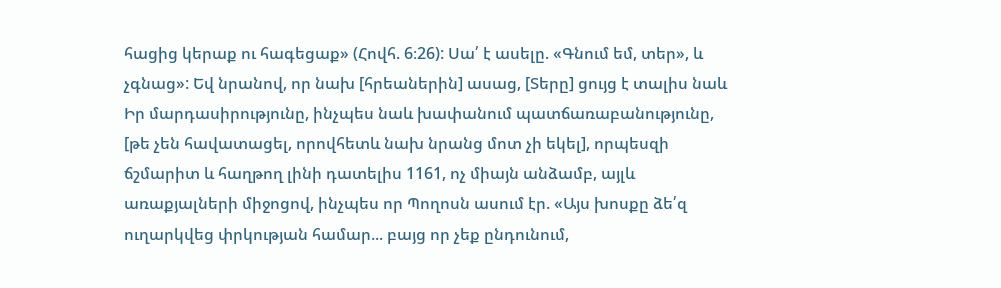հացից կերաք ու հագեցաք» (Հովհ. 6։26): Սա՛ է ասելը. «Գնում եմ, տեր», և չգնաց»: Եվ նրանով, որ նախ [հրեաներին] ասաց, [Տերը] ցույց է տալիս նաև Իր մարդասիրությունը, ինչպես նաև խափանում պատճառաբանությունը, [թե չեն հավատացել, որովհետև նախ նրանց մոտ չի եկել], որպեսզի ճշմարիտ և հաղթող լինի դատելիս 1161, ոչ միայն անձամբ, այլև առաքյալների միջոցով, ինչպես որ Պողոսն ասում էր. «Այս խոսքը ձե՛զ ուղարկվեց փրկության համար... բայց որ չեք ընդունում,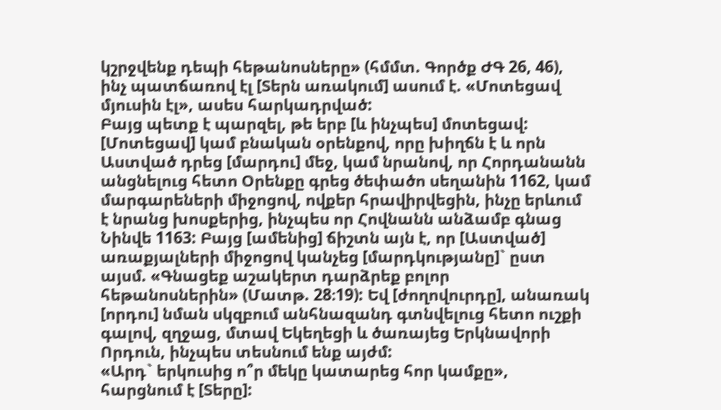կշրջվենք դեպի հեթանոսները» (հմմտ. Գործք ԺԳ 26, 46), ինչ պատճառով էլ [Տերն առակում] ասում է. «Մոտեցավ մյուսին էլ», ասես հարկադրված:
Բայց պետք է պարզել, թե երբ [և ինչպես] մոտեցավ: [Մոտեցավ] կամ բնական օրենքով, որը խիղճն է և որն Աստված դրեց [մարդու] մեջ, կամ նրանով, որ Հորդանանն անցնելուց հետո Օրենքը գրեց ծեփածո սեղանին 1162, կամ մարգարեների միջոցով, ովքեր հրավիրվեցին, ինչը երևում է նրանց խոսքերից, ինչպես որ Հովնանն անձամբ գնաց Նինվե 1163: Բայց [ամենից] ճիշտն այն է, որ [Աստված] առաքյալների միջոցով կանչեց [մարդկությանը]` ըստ այսմ. «Գնացեք աշակերտ դարձրեք բոլոր հեթանոսներին» (Մատթ. 28։19): Եվ [ժողովուրդը], անառակ [որդու] նման սկզբում անհնազանդ գտնվելուց հետո ուշքի գալով, զղջաց, մտավ Եկեղեցի և ծառայեց Երկնավորի Որդուն, ինչպես տեսնում ենք այժմ:
«Արդ` երկուսից ո՞ր մեկը կատարեց հոր կամքը», հարցնում է [Տերը]: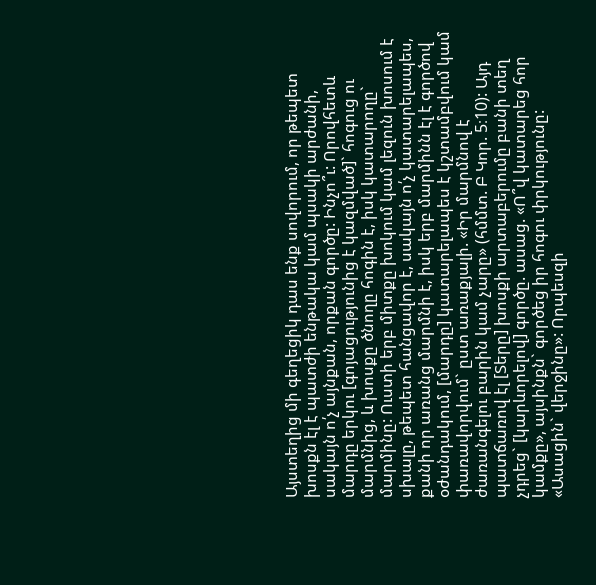Այստեղից մի գեղեցիկ դաս ենք սովորում, որ թեպետ խոսքն էլ է պատժի ենթակա կամ պսակի արժանի, սակայն ո՛չ այնքան, որքան գործը: Ինչո՞ւ: Որովհետև մարդը երկու [գոյացությունից է կազմված]` հոգուց ու մարմնից, և խոսքը ծնողը հոգին է, իսկ կատարողը` մարմինը: Ուստի երբ միտքը խոկում կամ լեզուն խոսում է սխալը, թեպետ հանցավոր է, սակայն ո՛չ կատարելապես, քանի որ առանց մարմնի է, իսկ երբ մարմինն էլ է գործով օժանդակում, [մարդը] կատարելապես է կշտամբվում կամ փառավորվում` ըստ առաքյալի. «Իր մարմնով է ժառանգելու բարին կամ չարը» (հմմտ. Բ Կոր. 5։10): Այդ պատճառով էլ [Տերը] խոսքի արտաբերումը բանի տեղ չդրեց` [կարևորելով] գործը. ասաց. «Ո՞վ կատարեց հոր կամքը», այսինքն` գործեց իր հոգու փրկությունը: «Ասացին` վերջինը»: Որպեսզի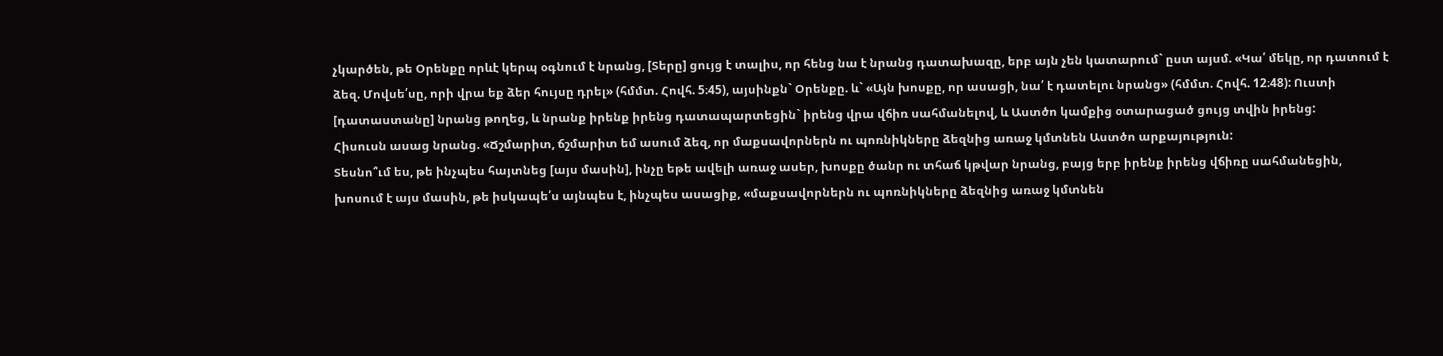չկարծեն, թե Օրենքը որևէ կերպ օգնում է նրանց, [Տերը] ցույց է տալիս, որ հենց նա է նրանց դատախազը, երբ այն չեն կատարում` ըստ այսմ. «Կա՛ մեկը, որ դատում է ձեզ. Մովսե՛սը, որի վրա եք ձեր հույսը դրել» (հմմտ. Հովհ. 5։45), այսինքն` Օրենքը. և` «Այն խոսքը, որ ասացի, նա՛ է դատելու նրանց» (հմմտ. Հովհ. 12։48): Ուստի [դատաստանը] նրանց թողեց, և նրանք իրենք իրենց դատապարտեցին` իրենց վրա վճիռ սահմանելով, և Աստծո կամքից օտարացած ցույց տվին իրենց:
Հիսուսն ասաց նրանց. «Ճշմարիտ, ճշմարիտ եմ ասում ձեզ, որ մաքսավորներն ու պոռնիկները ձեզնից առաջ կմտնեն Աստծո արքայություն:
Տեսնո՞ւմ ես, թե ինչպես հայտնեց [այս մասին], ինչը եթե ավելի առաջ ասեր, խոսքը ծանր ու տհաճ կթվար նրանց, բայց երբ իրենք իրենց վճիռը սահմանեցին, խոսում է այս մասին, թե իսկապե՛ս այնպես է, ինչպես ասացիք, «մաքսավորներն ու պոռնիկները ձեզնից առաջ կմտնեն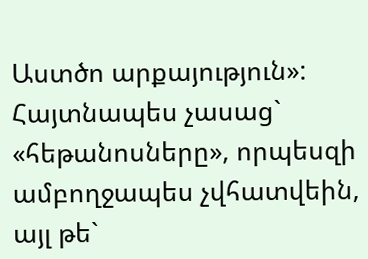Աստծո արքայություն»: Հայտնապես չասաց` «հեթանոսները», որպեսզի ամբողջապես չվհատվեին, այլ թե`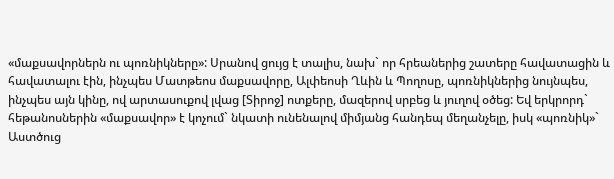«մաքսավորներն ու պոռնիկները»: Սրանով ցույց է տալիս, նախ` որ հրեաներից շատերը հավատացին և հավատալու էին, ինչպես Մատթեոս մաքսավորը, Ալփեոսի Ղևին և Պողոսը, պոռնիկներից նույնպես, ինչպես այն կինը, ով արտասուքով լվաց [Տիրոջ] ոտքերը, մազերով սրբեց և յուղով օծեց: Եվ երկրորդ` հեթանոսներին «մաքսավոր» է կոչում` նկատի ունենալով միմյանց հանդեպ մեղանչելը, իսկ «պոռնիկ»` Աստծուց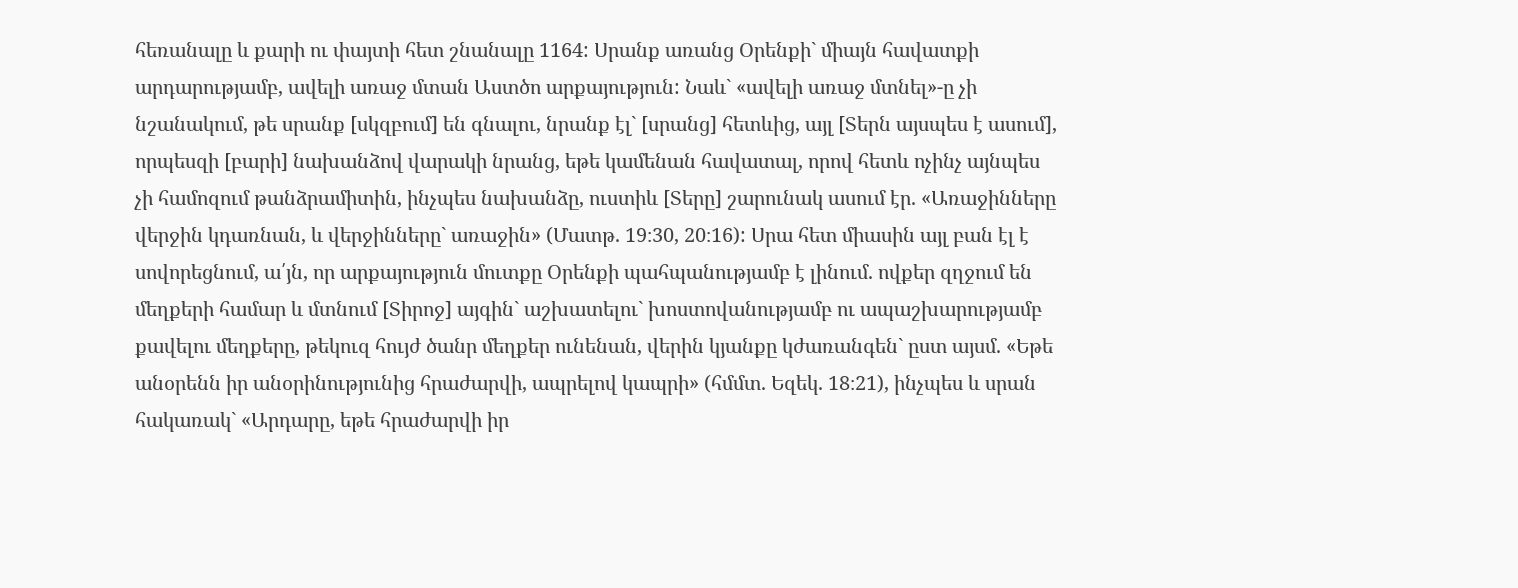հեռանալը և քարի ու փայտի հետ շնանալը 1164: Սրանք առանց Օրենքի` միայն հավատքի արդարությամբ, ավելի առաջ մտան Աստծո արքայություն: Նաև` «ավելի առաջ մտնել»-ը չի նշանակում, թե սրանք [սկզբում] են գնալու, նրանք էլ` [սրանց] հետևից, այլ [Տերն այսպես է ասում], որպեսզի [բարի] նախանձով վարակի նրանց, եթե կամենան հավատալ, որով հետև ոչինչ այնպես չի համոզում թանձրամիտին, ինչպես նախանձը, ուստիև [Տերը] շարունակ ասում էր. «Առաջինները վերջին կդառնան, և վերջինները` առաջին» (Մատթ. 19։30, 20։16): Սրա հետ միասին այլ բան էլ է սովորեցնում, ա՛յն, որ արքայություն մուտքը Օրենքի պահպանությամբ է լինում. ովքեր զղջում են մեղքերի համար և մտնում [Տիրոջ] այգին` աշխատելու` խոստովանությամբ ու ապաշխարությամբ քավելու մեղքերը, թեկուզ հույժ ծանր մեղքեր ունենան, վերին կյանքը կժառանգեն` ըստ այսմ. «Եթե անօրենն իր անօրինությունից հրաժարվի, ապրելով կապրի» (հմմտ. Եզեկ. 18։21), ինչպես և սրան հակառակ` «Արդարը, եթե հրաժարվի իր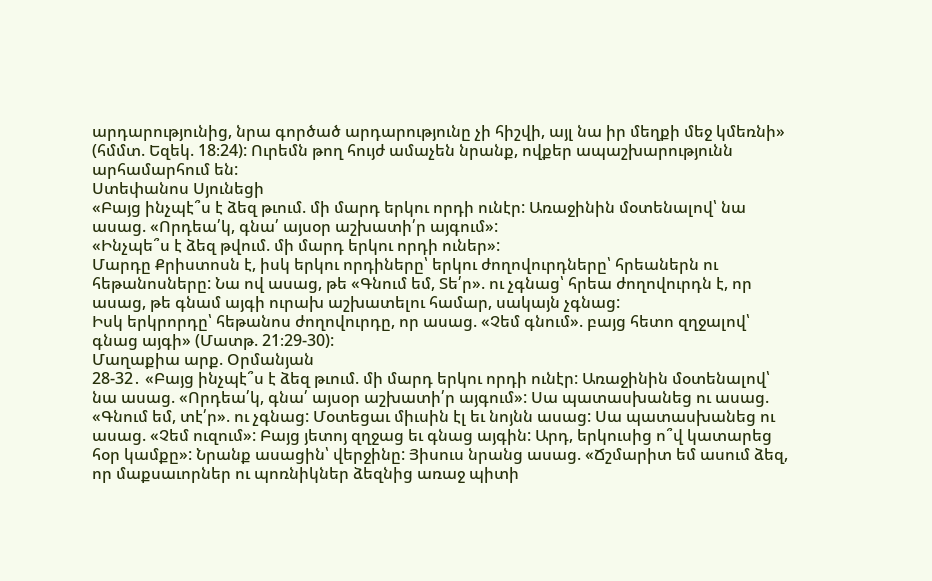արդարությունից, նրա գործած արդարությունը չի հիշվի, այլ նա իր մեղքի մեջ կմեռնի» (հմմտ. Եզեկ. 18։24): Ուրեմն թող հույժ ամաչեն նրանք, ովքեր ապաշխարությունն արհամարհում են:
Ստեփանոս Սյունեցի
«Բայց ինչպէ՞ս է ձեզ թւում. մի մարդ երկու որդի ունէր: Առաջինին մօտենալով՝ նա ասաց. «Որդեա՛կ, գնա՛ այսօր աշխատի՛ր այգում»:
«Ինչպե՞ս է ձեզ թվում. մի մարդ երկու որդի ուներ»:
Մարդը Քրիստոսն է, իսկ երկու որդիները՝ երկու ժողովուրդները՝ հրեաներն ու հեթանոսները: Նա ով ասաց, թե «Գնում եմ, Տե՛ր». ու չգնաց՝ հրեա ժողովուրդն է, որ ասաց, թե գնամ այգի ուրախ աշխատելու համար, սակայն չգնաց:
Իսկ երկրորդը՝ հեթանոս ժողովուրդը, որ ասաց. «Չեմ գնում». բայց հետո զղջալով՝ գնաց այգի» (Մատթ. 21։29-30):
Մաղաքիա արք. Օրմանյան
28-32․ «Բայց ինչպէ՞ս է ձեզ թւում. մի մարդ երկու որդի ունէր: Առաջինին մօտենալով՝ նա ասաց. «Որդեա՛կ, գնա՛ այսօր աշխատի՛ր այգում»: Սա պատասխանեց ու ասաց. «Գնում եմ, տէ՛ր». ու չգնաց: Մօտեցաւ միւսին էլ եւ նոյնն ասաց: Սա պատասխանեց ու ասաց. «Չեմ ուզում»: Բայց յետոյ զղջաց եւ գնաց այգին: Արդ, երկուսից ո՞վ կատարեց հօր կամքը»: Նրանք ասացին՝ վերջինը: Յիսուս նրանց ասաց. «Ճշմարիտ եմ ասում ձեզ, որ մաքսաւորներ ու պոռնիկներ ձեզնից առաջ պիտի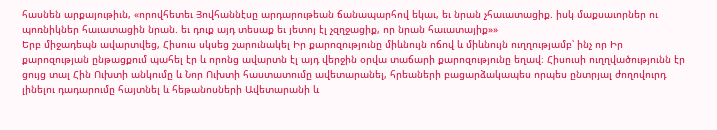հասնեն արքայութիւն, «որովհետեւ Յովհաննէսը արդարութեան ճանապարհով եկաւ, եւ նրան չհաւատացիք. իսկ մաքսաւորներ ու պոռնիկներ հաւատացին նրան. եւ դուք այդ տեսաք եւ յետոյ էլ չզղջացիք, որ նրան հաւատայիք»»
Երբ միջադեպն ավարտվեց, Հիսուս սկսեց շարունակել Իր քարոզությունը միևնույն ոճով և միևնույն ուղղությամբ՝ ինչ որ Իր քարոզության ընթացքում պահել էր և որոնց ավարտն էլ այդ վերջին օրվա տաճարի քարոզությունը եղավ։ Հիսուսի ուղղվածությունն էր ցույց տալ Հին Ուխտի անկումը և Նոր Ուխտի հաստատումը ավետարանել, հրեաների բացարձակապես որպես ընտրյալ ժողովուրդ լինելու դադարումը հայտնել և հեթանոսների Ավետարանի և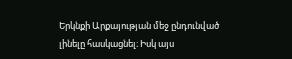Երկնքի Արքայության մեջ ընդունված լինելը հասկացնել։ Իսկ այս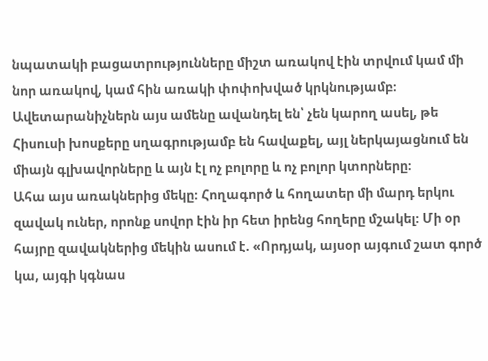նպատակի բացատրությունները միշտ առակով էին տրվում կամ մի նոր առակով, կամ հին առակի փոփոխված կրկնությամբ։ Ավետարանիչներն այս ամենը ավանդել են՝ չեն կարող ասել, թե Հիսուսի խոսքերը սղագրությամբ են հավաքել, այլ ներկայացնում են միայն գլխավորները և այն էլ ոչ բոլորը և ոչ բոլոր կտորները։
Ահա այս առակներից մեկը։ Հողագործ և հողատեր մի մարդ երկու զավակ ուներ, որոնք սովոր էին իր հետ իրենց հողերը մշակել։ Մի օր հայրը զավակներից մեկին ասում է. «Որդյակ, այսօր այգում շատ գործ կա, այգի կգնաս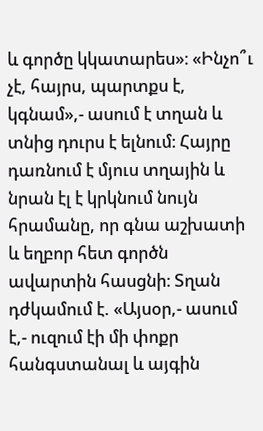և գործը կկատարես»։ «Ինչո՞ւ չէ, հայրս, պարտքս է, կգնամ»,- ասում է տղան և տնից դուրս է ելնում։ Հայրը դառնում է մյուս տղային և նրան էլ է կրկնում նույն հրամանը, որ գնա աշխատի և եղբոր հետ գործն ավարտին հասցնի։ Տղան դժկամում է. «Այսօր,- ասում է,- ուզում էի մի փոքր հանգստանալ և այգին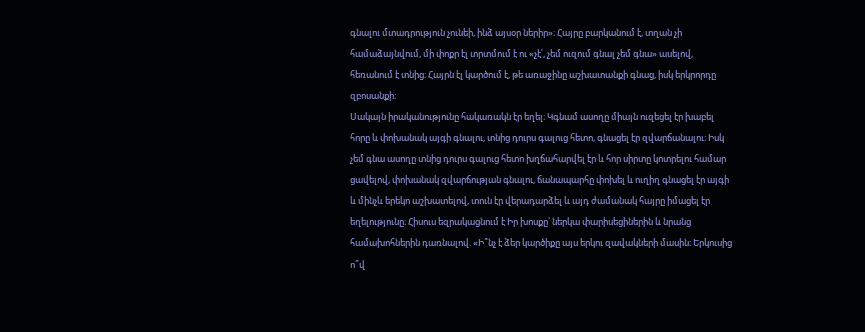գնալու մտադրություն չունեի, ինձ այսօր ներիր»։ Հայրը բարկանում է, տղան չի համաձայնվում, մի փոքր էլ տրտմում է ու «չէ՛, չեմ ուզում գնալ չեմ գնա» ասելով, հեռանում է տնից։ Հայրն էլ կարծում է, թե առաջինը աշխատանքի գնաց, իսկ երկրորդը զբոսանքի։
Սակայն իրականությունը հակառակն էր եղել։ Կգնամ ասողը միայն ուզեցել էր խաբել հորը և փոխանակ այգի գնալու, տնից դուրս գալուց հետո, գնացել էր զվարճանալու։ Իսկ չեմ գնա ասողը տնից դուրս գալուց հետո խղճահարվել էր և հոր սիրտը կոտրելու համար ցավելով, փոխանակ զվարճության գնալու, ճանապարհը փոխել և ուղիղ գնացել էր այգի և մինչև երեկո աշխատելով, տուն էր վերադարձել և այդ ժամանակ հայրը իմացել էր եղելությունը։ Հիսուս եզրակացնում է Իր խոսքը՝ ներկա փարիսեցիներին և նրանց համախոհներին դառնալով. «Ի՞նչ է ձեր կարծիքը այս երկու զավակների մասին։ Երկուսից ո՞վ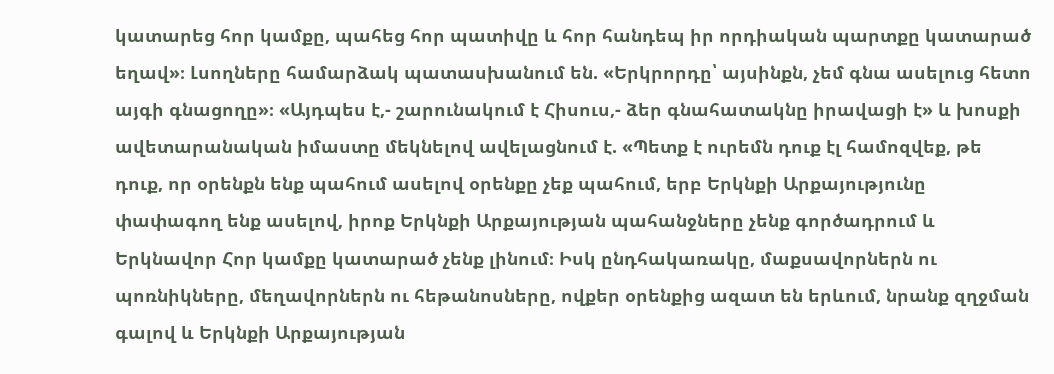կատարեց հոր կամքը, պահեց հոր պատիվը և հոր հանդեպ իր որդիական պարտքը կատարած եղավ»։ Լսողները համարձակ պատասխանում են. «Երկրորդը՝ այսինքն, չեմ գնա ասելուց հետո այգի գնացողը»։ «Այդպես է,- շարունակում է Հիսուս,- ձեր գնահատակնը իրավացի է» և խոսքի ավետարանական իմաստը մեկնելով ավելացնում է. «Պետք է ուրեմն դուք էլ համոզվեք, թե դուք, որ օրենքն ենք պահում ասելով օրենքը չեք պահում, երբ Երկնքի Արքայությունը փափագող ենք ասելով, իրոք Երկնքի Արքայության պահանջները չենք գործադրում և Երկնավոր Հոր կամքը կատարած չենք լինում։ Իսկ ընդհակառակը, մաքսավորներն ու պոռնիկները, մեղավորներն ու հեթանոսները, ովքեր օրենքից ազատ են երևում, նրանք զղջման գալով և Երկնքի Արքայության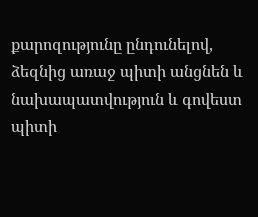քարոզությունը ընդունելով, ձեզնից առաջ պիտի անցնեն և նախապատվություն և գովեստ պիտի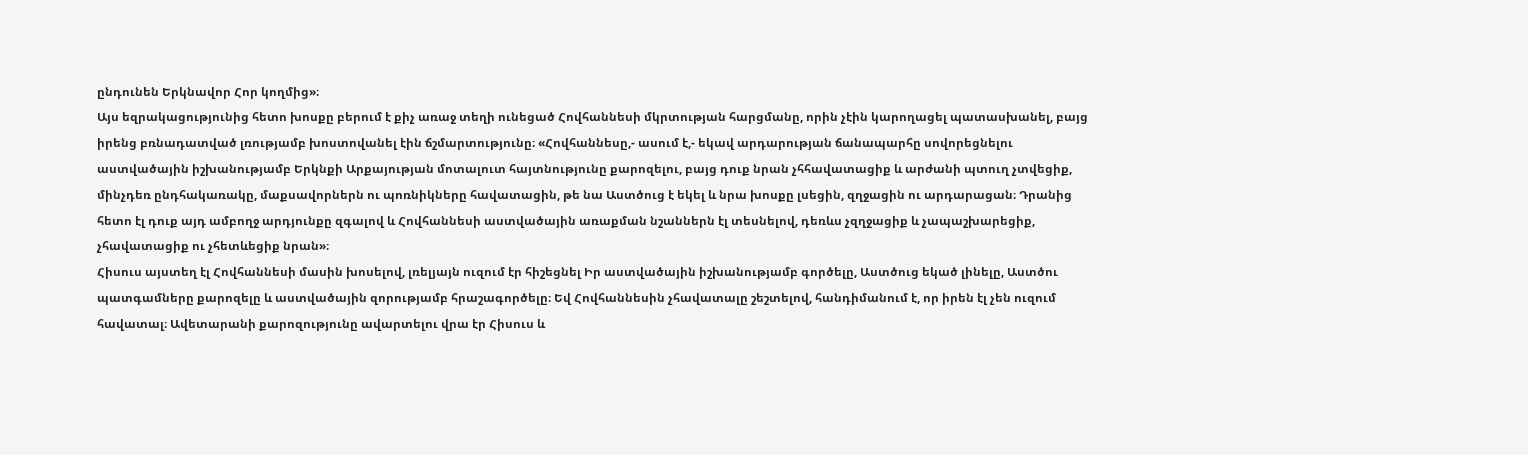ընդունեն Երկնավոր Հոր կողմից»։
Այս եզրակացությունից հետո խոսքը բերում է քիչ առաջ տեղի ունեցած Հովհաննեսի մկրտության հարցմանը, որին չէին կարողացել պատասխանել, բայց իրենց բռնադատված լռությամբ խոստովանել էին ճշմարտությունը։ «Հովհաննեսը,- ասում է,- եկավ արդարության ճանապարհը սովորեցնելու աստվածային իշխանությամբ Երկնքի Արքայության մոտալուտ հայտնությունը քարոզելու, բայց դուք նրան չհհավատացիք և արժանի պտուղ չտվեցիք, մինչդեռ ընդհակառակը, մաքսավորներն ու պոռնիկները հավատացին, թե նա Աստծուց է եկել և նրա խոսքը լսեցին, զղջացին ու արդարացան։ Դրանից հետո էլ դուք այդ ամբողջ արդյունքը զգալով և Հովհաննեսի աստվածային առաքման նշաններն էլ տեսնելով, դեռևս չզղջացիք և չապաշխարեցիք, չհավատացիք ու չհետևեցիք նրան»։
Հիսուս այստեղ էլ Հովհաննեսի մասին խոսելով, լռելյայն ուզում էր հիշեցնել Իր աստվածային իշխանությամբ գործելը, Աստծուց եկած լինելը, Աստծու պատգամները քարոզելը և աստվածային զորությամբ հրաշագործելը։ Եվ Հովհաննեսին չհավատալը շեշտելով, հանդիմանում է, որ իրեն էլ չեն ուզում հավատալ։ Ավետարանի քարոզությունը ավարտելու վրա էր Հիսուս և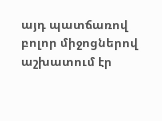այդ պատճառով բոլոր միջոցներով աշխատում էր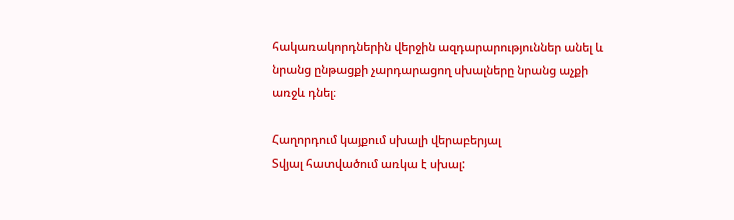հակառակորդներին վերջին ազդարարություններ անել և նրանց ընթացքի չարդարացող սխալները նրանց աչքի առջև դնել։

Հաղորդում կայքում սխալի վերաբերյալ
Տվյալ հատվածում առկա է սխալ: